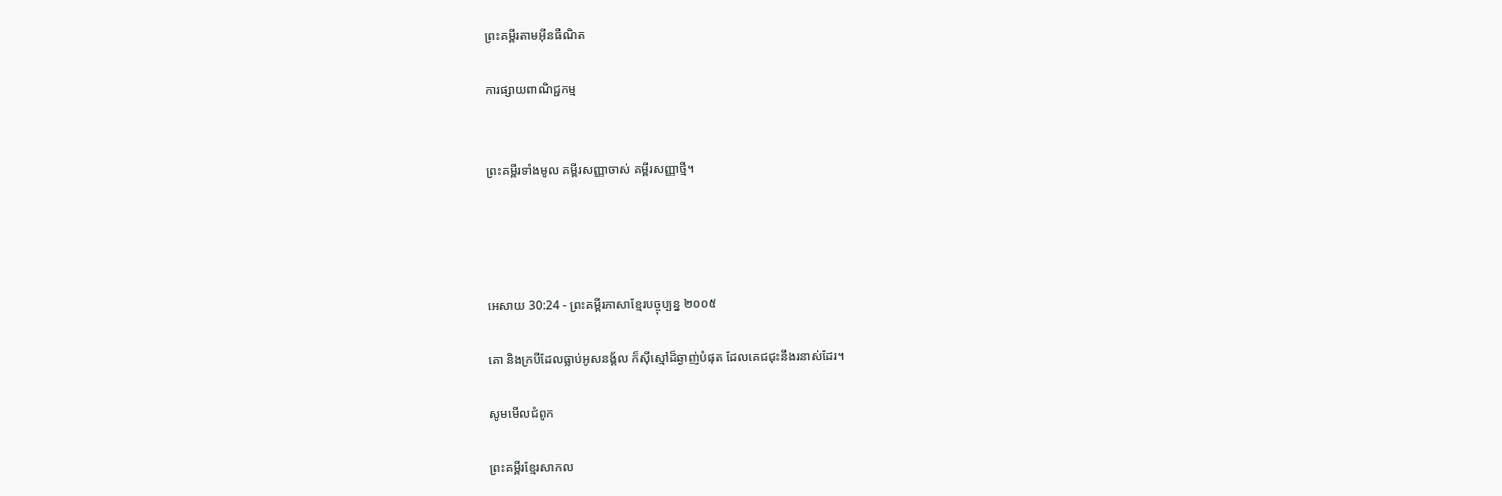ព្រះគម្ពីរតាមអ៊ីនធឺណិត

ការផ្សាយពាណិជ្ជកម្ម


ព្រះគម្ពីរទាំងមូល គម្ពីរសញ្ញាចាស់ គម្ពីរសញ្ញាថ្មី។




អេសាយ 30:24 - ព្រះគម្ពីរភាសាខ្មែរបច្ចុប្បន្ន ២០០៥

គោ និងក្របីដែលធ្លាប់អូសនង្គ័ល ក៏ស៊ីស្មៅដ៏ឆ្ងាញ់បំផុត ដែលគេជជុះនឹងរនាស់ដែរ។

សូមមើលជំពូក

ព្រះគម្ពីរខ្មែរសាកល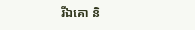រីឯគោ និ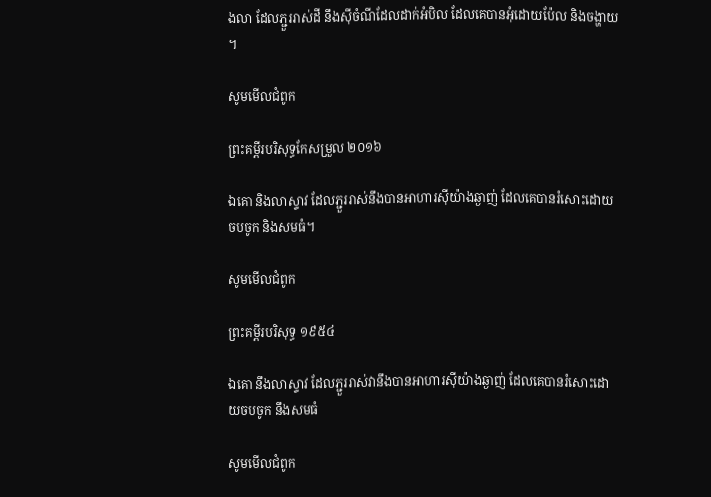ងលា ដែលភ្ជួររាស់ដី នឹងស៊ីចំណីដែលដាក់អំបិល ដែលគេបានអុំដោយប៉ែល និងចង្ហាយ។

សូមមើលជំពូក

ព្រះគម្ពីរបរិសុទ្ធកែសម្រួល ២០១៦

ឯគោ និងលាស្ទាវ ដែលភ្ជួររាស់នឹងបានអាហារស៊ីយ៉ាងឆ្ងាញ់ ដែលគេបានរំសោះដោយចប‌ចូក និងសមធំ។

សូមមើលជំពូក

ព្រះគម្ពីរបរិសុទ្ធ ១៩៥៤

ឯគោ នឹងលាស្ទាវ ដែលភ្ជួរ‌រាស់វានឹងបានអាហារស៊ីយ៉ាងឆ្ងាញ់ ដែលគេបានរំសោះដោយចប‌ចូក នឹងសមធំ

សូមមើលជំពូក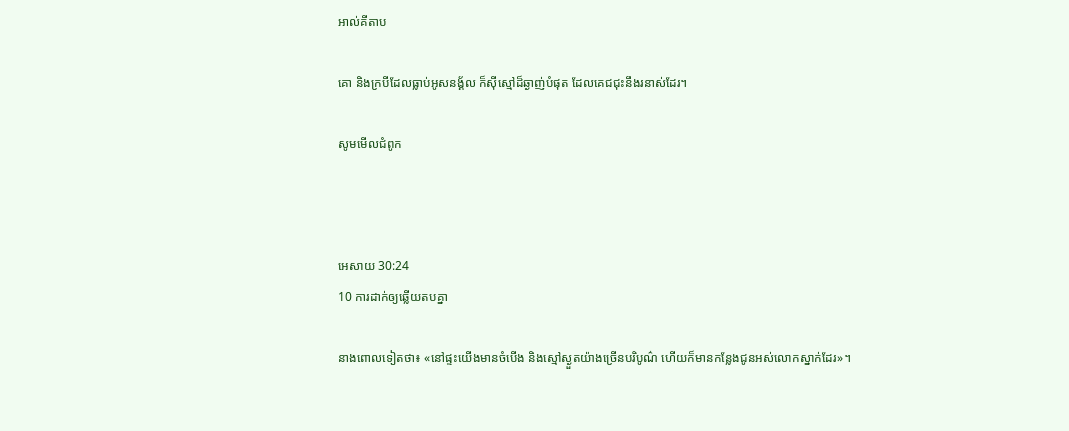អាល់គីតាប

គោ និងក្របីដែលធ្លាប់អូសនង្គ័ល ក៏ស៊ីស្មៅដ៏ឆ្ងាញ់បំផុត ដែលគេជជុះនឹងរនាស់ដែរ។

សូមមើលជំពូក



អេសាយ 30:24
10 ការដាក់ឲ្យឆ្លើយតបគ្នា

នាងពោលទៀតថា៖ «នៅផ្ទះយើងមានចំបើង និងស្មៅស្ងួតយ៉ាងច្រើនបរិបូណ៌ ហើយក៏មានកន្លែងជូនអស់លោកស្នាក់ដែរ»។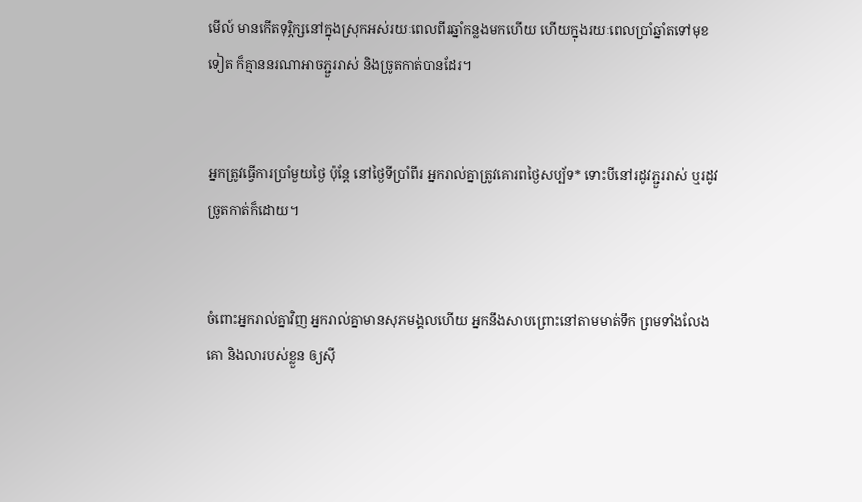មើល៍ មានកើតទុរ្ភិក្សនៅក្នុងស្រុកអស់រយៈពេលពីរឆ្នាំកន្លងមកហើយ ហើយក្នុងរយៈពេលប្រាំឆ្នាំតទៅមុខទៀត ក៏គ្មាននរណាអាចភ្ជួររាស់ និងច្រូតកាត់បានដែរ។


អ្នកត្រូវធ្វើការប្រាំមួយថ្ងៃ ប៉ុន្តែ នៅថ្ងៃទីប្រាំ‌ពីរ អ្នករាល់គ្នាត្រូវគោរពថ្ងៃសប្ប័ទ* ទោះបីនៅរដូវភ្ជួររាស់ ឬរដូវច្រូតកាត់ក៏ដោយ។


ចំពោះអ្នករាល់គ្នាវិញ អ្នករាល់គ្នាមានសុភមង្គលហើយ អ្នកនឹងសាបព្រោះនៅតាមមាត់ទឹក ព្រមទាំងលែងគោ និងលារបស់ខ្លួន ឲ្យស៊ី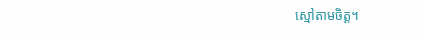ស្មៅតាមចិត្ត។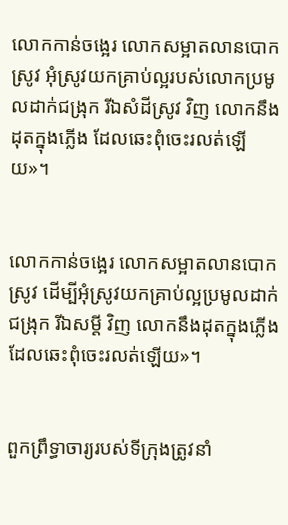លោកកាន់ចង្អេរ លោកសម្អាតលានបោកស្រូវ អុំស្រូវយកគ្រាប់ល្អរបស់លោកប្រមូលដាក់ជង្រុក រីឯសំដីស្រូវ វិញ លោកនឹងដុតក្នុងភ្លើង ដែលឆេះពុំចេះរលត់ឡើយ»។


លោកកាន់ចង្អេរ លោកសម្អាតលានបោកស្រូវ ដើម្បីអុំស្រូវយកគ្រាប់ល្អប្រមូលដាក់ជង្រុក រីឯសម្ដី វិញ លោកនឹងដុតក្នុងភ្លើង ដែលឆេះពុំចេះរលត់ឡើយ»។


ពួកព្រឹទ្ធា‌ចារ្យរបស់ទីក្រុងត្រូវនាំ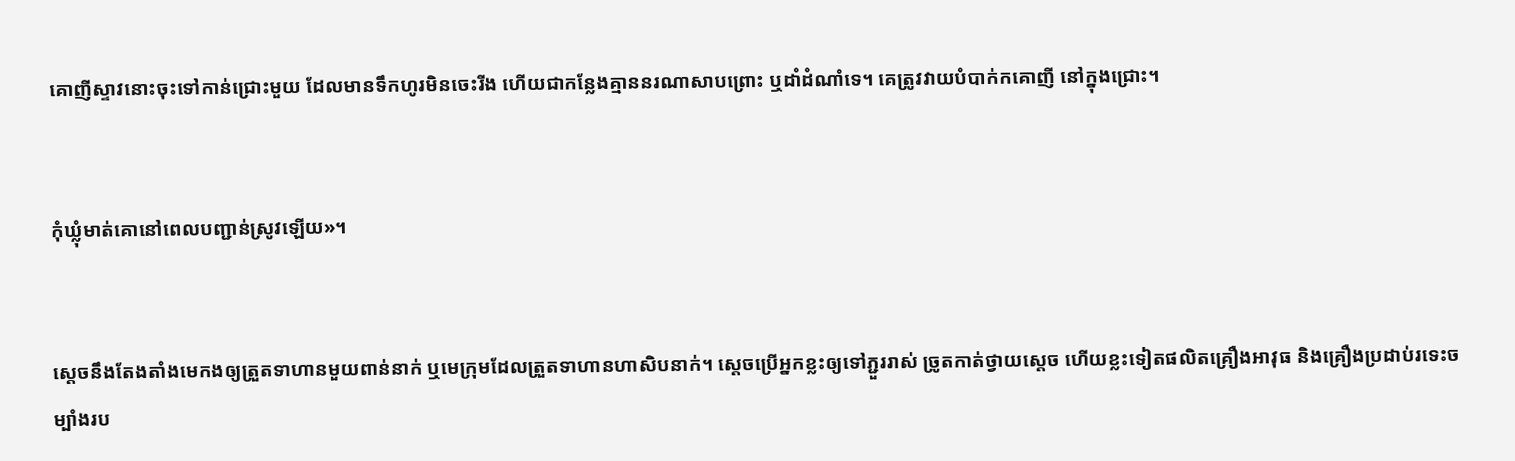គោញីស្ទាវនោះចុះទៅកាន់ជ្រោះមួយ ដែលមានទឹកហូរមិនចេះរីង ហើយជាកន្លែងគ្មាននរណាសាបព្រោះ ឬដាំដំណាំទេ។ គេត្រូវវាយបំបាក់កគោញី នៅក្នុងជ្រោះ។


កុំឃ្លុំមាត់គោនៅពេលបញ្ជាន់ស្រូវឡើយ»។


ស្ដេចនឹងតែង‌តាំងមេកងឲ្យត្រួតទាហានមួយពាន់នាក់ ឬមេក្រុមដែលត្រួតទាហានហា‌សិបនាក់។ ស្ដេចប្រើអ្នកខ្លះឲ្យទៅភ្ជួររាស់ ច្រូតកាត់ថ្វាយស្ដេច ហើយខ្លះទៀតផលិតគ្រឿងអាវុធ និងគ្រឿងប្រដាប់រទេះចម្បាំងរប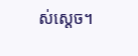ស់ស្ដេច។